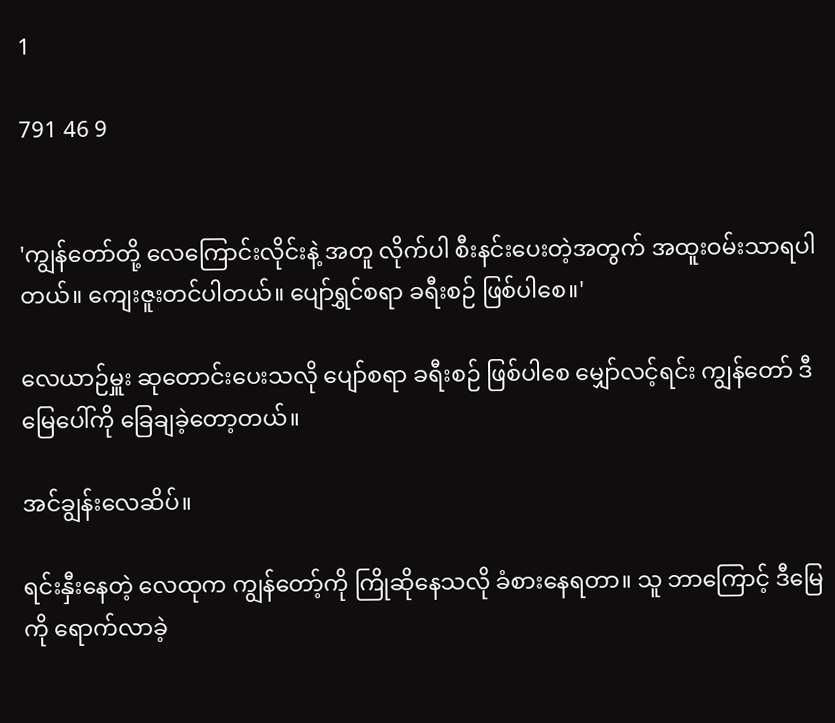1

791 46 9


'ကျွန်တော်တို့ လေကြောင်းလိုင်းနဲ့ အတူ လိုက်ပါ စီးနင်းပေးတဲ့အတွက် အထူးဝမ်းသာရပါတယ်။ ကျေးဇူးတင်ပါတယ်။ ပျော်ရွှင်စရာ ခရီးစဉ် ဖြစ်ပါစေ။'

လေယာဉ်မှူး ဆုတောင်းပေးသလို ပျော်စရာ ခရီးစဉ် ဖြစ်ပါစေ မျှော်လင့်ရင်း ကျွန်တော် ဒီမြေပေါ်ကို ခြေချခဲ့တော့တယ်။

အင်ချွန်းလေဆိပ်။

ရင်းနှီးနေတဲ့ လေထုက ကျွန်တော့်ကို ကြိုဆိုနေသလို ခံစားနေရတာ။ သူ ဘာကြောင့် ဒီမြေကို ရောက်လာခဲ့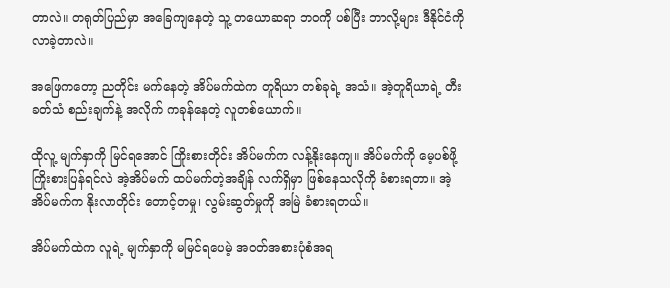တာလဲ။ တရုတ်ပြည်မှာ အခြေကျနေတဲ့ သူ့ တယောဆရာ ဘဝကို ပစ်ပြီး ဘာလို့များ ဒီနိုင်ငံကို လာခဲ့တာလဲ။

အဖြေကတော့ ညတိုင်း မက်နေတဲ့ အိပ်မက်ထဲက တူရိယာ တစ်ခုရဲ့ အသံ။ အဲ့တူရိယာရဲ့ တီးခတ်သံ စည်းချက်နဲ့ အလိုက် ကခုန်နေတဲ့ လူတစ်ယောက်။

ထိုလူ့ မျက်နှာကို မြင်ရအောင် ကြိုးစားတိုင်း အိပ်မက်က လန့်နိုးနေကျ။ အိပ်မက်ကို မေ့ပစ်ဖို့ ကြိုးစားပြန်ရင်လဲ အဲ့အိပ်မက် ထပ်မက်တဲ့အချိန် လက်ရှိမှာ ဖြစ်နေသလိုကို ခံစားရတာ။ အဲ့အိပ်မက်က နိုးလာတိုင်း တောင့်တမှု၊ လွမ်းဆွတ်မှုကို အမြဲ ခံစားရတယ်။

အိပ်မက်ထဲက လူရဲ့ မျက်နှာကို မမြင်ရပေမဲ့ အဝတ်အစားပုံစံအရ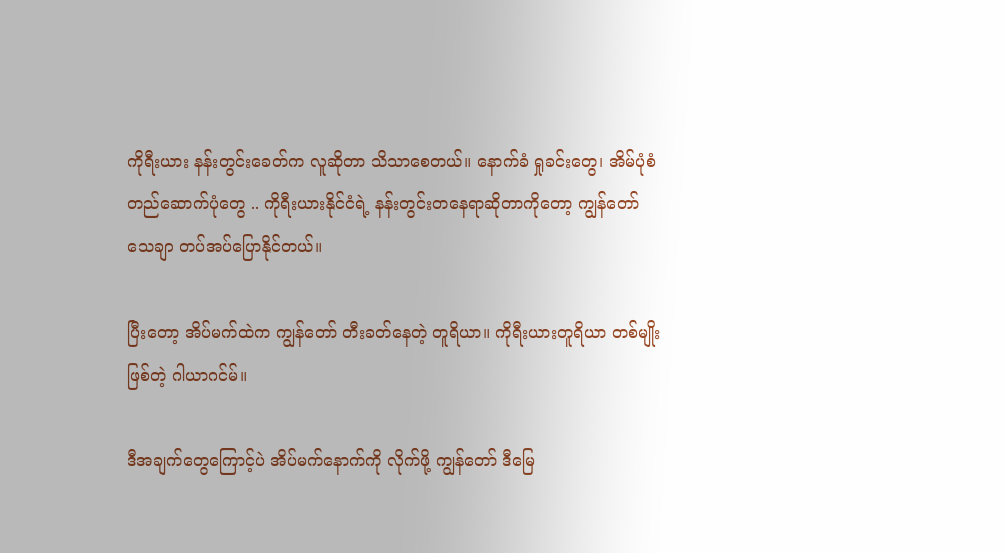ကိုရီးယား နန်းတွင်းခေတ်က လူဆိုတာ သိသာစေတယ်။ နောက်ခံ ရှုခင်းတွေ၊ အိမ်ပုံစံ တည်ဆောက်ပုံတွေ .. ကိုရီးယားနိုင်ငံရဲ့ နန်းတွင်းတနေရာဆိုတာကိုတော့ ကျွန်တော် သေချာ တပ်အပ်ပြောနိုင်တယ်။

ပြီးတော့ အိပ်မက်ထဲက ကျွန်တော် တီးခတ်နေတဲ့ တူရိယာ။ ကိုရီးယားတူရိယာ တစ်မျိုးဖြစ်တဲ့ ဂါယာဂင်မ်။

ဒီအချက်တွေကြောင့်ပဲ အိပ်မက်နောက်ကို လိုက်ဖို့ ကျွန်တော် ဒီမြေ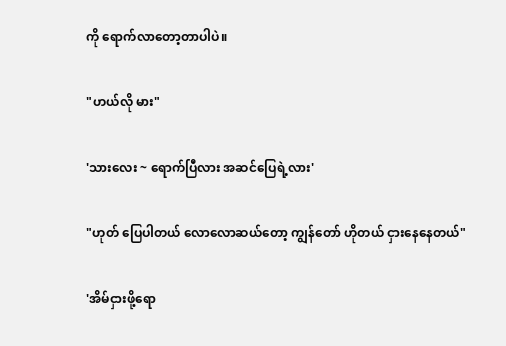ကို ရောက်လာတော့တာပါပဲ။

"ဟယ်လို မား"

'သားလေး ~ ရောက်ပြီလား အဆင်ပြေရဲ့လား'

"ဟုတ် ပြေပါတယ် လောလောဆယ်တော့ ကျွန်တော် ဟိုတယ် ငှားနေနေတယ်"

'အိမ်ငှားဖို့ရော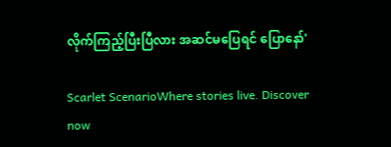လိုက်ကြည့်ပြီးပြီလား အဆင်မပြေရင် ပြောနော်'

Scarlet ScenarioWhere stories live. Discover now